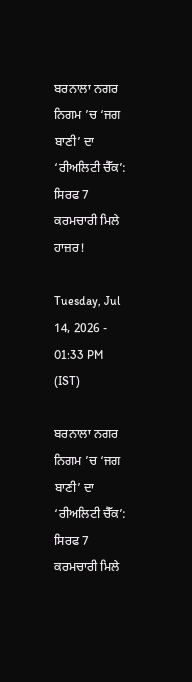ਬਰਨਾਲਾ ਨਗਰ ਨਿਗਮ ’ਚ ‘ਜਗ ਬਾਣੀ’ ਦਾ ‘ਰੀਅਲਿਟੀ ਚੈੱਕ’: ਸਿਰਫ 7 ਕਰਮਚਾਰੀ ਮਿਲੇ ਹਾਜ਼ਰ!

Tuesday, Jul 14, 2026 - 01:33 PM (IST)

ਬਰਨਾਲਾ ਨਗਰ ਨਿਗਮ ’ਚ ‘ਜਗ ਬਾਣੀ’ ਦਾ ‘ਰੀਅਲਿਟੀ ਚੈੱਕ’: ਸਿਰਫ 7 ਕਰਮਚਾਰੀ ਮਿਲੇ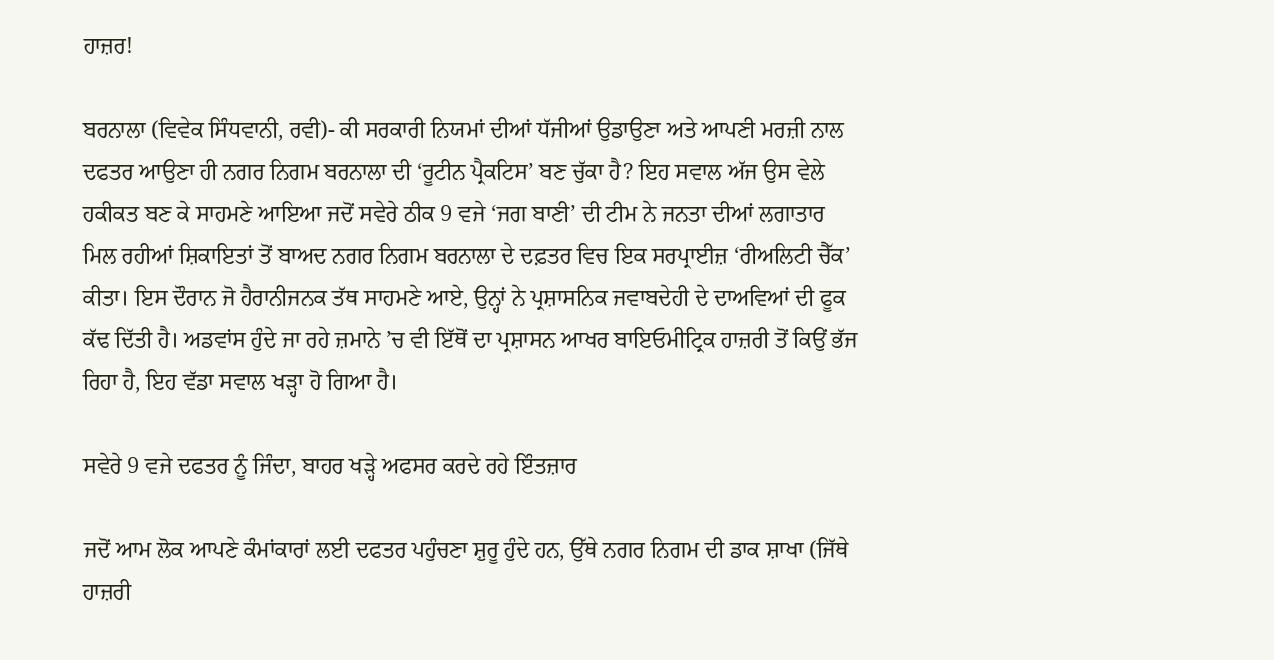ਹਾਜ਼ਰ!

ਬਰਨਾਲਾ (ਵਿਵੇਕ ਸਿੰਧਵਾਨੀ, ਰਵੀ)- ਕੀ ਸਰਕਾਰੀ ਨਿਯਮਾਂ ਦੀਆਂ ਧੱਜੀਆਂ ਉਡਾਉਣਾ ਅਤੇ ਆਪਣੀ ਮਰਜ਼ੀ ਨਾਲ ਦਫਤਰ ਆਉਣਾ ਹੀ ਨਗਰ ਨਿਗਮ ਬਰਨਾਲਾ ਦੀ ‘ਰੂਟੀਨ ਪ੍ਰੈਕਟਿਸ’ ਬਣ ਚੁੱਕਾ ਹੈ? ਇਹ ਸਵਾਲ ਅੱਜ ਉਸ ਵੇਲੇ ਹਕੀਕਤ ਬਣ ਕੇ ਸਾਹਮਣੇ ਆਇਆ ਜਦੋਂ ਸਵੇਰੇ ਠੀਕ 9 ਵਜੇ ‘ਜਗ ਬਾਣੀ’ ਦੀ ਟੀਮ ਨੇ ਜਨਤਾ ਦੀਆਂ ਲਗਾਤਾਰ ਮਿਲ ਰਹੀਆਂ ਸ਼ਿਕਾਇਤਾਂ ਤੋਂ ਬਾਅਦ ਨਗਰ ਨਿਗਮ ਬਰਨਾਲਾ ਦੇ ਦਫ਼ਤਰ ਵਿਚ ਇਕ ਸਰਪ੍ਰਾਈਜ਼ ‘ਰੀਅਲਿਟੀ ਚੈੱਕ’ ਕੀਤਾ। ਇਸ ਦੌਰਾਨ ਜੋ ਹੈਰਾਨੀਜਨਕ ਤੱਥ ਸਾਹਮਣੇ ਆਏ, ਉਨ੍ਹਾਂ ਨੇ ਪ੍ਰਸ਼ਾਸਨਿਕ ਜਵਾਬਦੇਹੀ ਦੇ ਦਾਅਵਿਆਂ ਦੀ ਫੂਕ ਕੱਢ ਦਿੱਤੀ ਹੈ। ਅਡਵਾਂਸ ਹੁੰਦੇ ਜਾ ਰਹੇ ਜ਼ਮਾਨੇ ’ਚ ਵੀ ਇੱਥੋਂ ਦਾ ਪ੍ਰਸ਼ਾਸਨ ਆਖਰ ਬਾਇਓਮੀਟ੍ਰਿਕ ਹਾਜ਼ਰੀ ਤੋਂ ਕਿਉਂ ਭੱਜ ਰਿਹਾ ਹੈ, ਇਹ ਵੱਡਾ ਸਵਾਲ ਖੜ੍ਹਾ ਹੋ ਗਿਆ ਹੈ।

ਸਵੇਰੇ 9 ਵਜੇ ਦਫਤਰ ਨੂੰ ਜਿੰਦਾ, ਬਾਹਰ ਖੜ੍ਹੇ ਅਫਸਰ ਕਰਦੇ ਰਹੇ ਇੰਤਜ਼ਾਰ

ਜਦੋਂ ਆਮ ਲੋਕ ਆਪਣੇ ਕੰਮਾਂਕਾਰਾਂ ਲਈ ਦਫਤਰ ਪਹੁੰਚਣਾ ਸ਼ੁਰੂ ਹੁੰਦੇ ਹਨ, ਉੱਥੇ ਨਗਰ ਨਿਗਮ ਦੀ ਡਾਕ ਸ਼ਾਖਾ (ਜਿੱਥੇ ਹਾਜ਼ਰੀ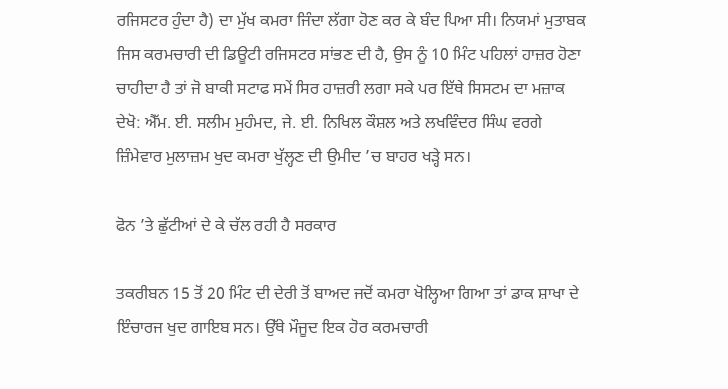ਰਜਿਸਟਰ ਹੁੰਦਾ ਹੈ) ਦਾ ਮੁੱਖ ਕਮਰਾ ਜਿੰਦਾ ਲੱਗਾ ਹੋਣ ਕਰ ਕੇ ਬੰਦ ਪਿਆ ਸੀ। ਨਿਯਮਾਂ ਮੁਤਾਬਕ ਜਿਸ ਕਰਮਚਾਰੀ ਦੀ ਡਿਊਟੀ ਰਜਿਸਟਰ ਸਾਂਭਣ ਦੀ ਹੈ, ਉਸ ਨੂੰ 10 ਮਿੰਟ ਪਹਿਲਾਂ ਹਾਜ਼ਰ ਹੋਣਾ ਚਾਹੀਦਾ ਹੈ ਤਾਂ ਜੋ ਬਾਕੀ ਸਟਾਫ ਸਮੇਂ ਸਿਰ ਹਾਜ਼ਰੀ ਲਗਾ ਸਕੇ ਪਰ ਇੱਥੇ ਸਿਸਟਮ ਦਾ ਮਜ਼ਾਕ ਦੇਖੋ: ਐੱਮ. ਈ. ਸਲੀਮ ਮੁਹੰਮਦ, ਜੇ. ਈ. ਨਿਖਿਲ ਕੌਸ਼ਲ ਅਤੇ ਲਖਵਿੰਦਰ ਸਿੰਘ ਵਰਗੇ ਜ਼ਿੰਮੇਵਾਰ ਮੁਲਾਜ਼ਮ ਖੁਦ ਕਮਰਾ ਖੁੱਲ੍ਹਣ ਦੀ ਉਮੀਦ ’ਚ ਬਾਹਰ ਖੜ੍ਹੇ ਸਨ।

ਫੋਨ ’ਤੇ ਛੁੱਟੀਆਂ ਦੇ ਕੇ ਚੱਲ ਰਹੀ ਹੈ ਸਰਕਾਰ

ਤਕਰੀਬਨ 15 ਤੋਂ 20 ਮਿੰਟ ਦੀ ਦੇਰੀ ਤੋਂ ਬਾਅਦ ਜਦੋਂ ਕਮਰਾ ਖੋਲ੍ਹਿਆ ਗਿਆ ਤਾਂ ਡਾਕ ਸ਼ਾਖਾ ਦੇ ਇੰਚਾਰਜ ਖੁਦ ਗਾਇਬ ਸਨ। ਉੱਥੇ ਮੌਜੂਦ ਇਕ ਹੋਰ ਕਰਮਚਾਰੀ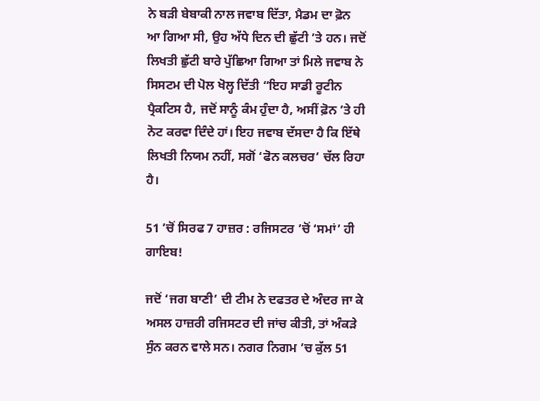ਨੇ ਬੜੀ ਬੇਬਾਕੀ ਨਾਲ ਜਵਾਬ ਦਿੱਤਾ, ਮੈਡਮ ਦਾ ਫ਼ੋਨ ਆ ਗਿਆ ਸੀ, ਉਹ ਅੱਧੇ ਦਿਨ ਦੀ ਛੁੱਟੀ ’ਤੇ ਹਨ। ਜਦੋਂ ਲਿਖਤੀ ਛੁੱਟੀ ਬਾਰੇ ਪੁੱਛਿਆ ਗਿਆ ਤਾਂ ਮਿਲੇ ਜਵਾਬ ਨੇ ਸਿਸਟਮ ਦੀ ਪੋਲ ਖੋਲ੍ਹ ਦਿੱਤੀ “ਇਹ ਸਾਡੀ ਰੂਟੀਨ ਪ੍ਰੈਕਟਿਸ ਹੈ, ਜਦੋਂ ਸਾਨੂੰ ਕੰਮ ਹੁੰਦਾ ਹੈ, ਅਸੀਂ ਫ਼ੋਨ ’ਤੇ ਹੀ ਨੋਟ ਕਰਵਾ ਦਿੰਦੇ ਹਾਂ। ਇਹ ਜਵਾਬ ਦੱਸਦਾ ਹੈ ਕਿ ਇੱਥੇ ਲਿਖਤੀ ਨਿਯਮ ਨਹੀਂ, ਸਗੋਂ ‘ਫੋਨ ਕਲਚਰ’ ਚੱਲ ਰਿਹਾ ਹੈ।

51 ’ਚੋਂ ਸਿਰਫ 7 ਹਾਜ਼ਰ : ਰਜਿਸਟਰ ’ਚੋਂ ‘ਸਮਾਂ’ ਹੀ ਗਾਇਬ!

ਜਦੋਂ ‘ਜਗ ਬਾਣੀ’ ਦੀ ਟੀਮ ਨੇ ਦਫਤਰ ਦੇ ਅੰਦਰ ਜਾ ਕੇ ਅਸਲ ਹਾਜ਼ਰੀ ਰਜਿਸਟਰ ਦੀ ਜਾਂਚ ਕੀਤੀ, ਤਾਂ ਅੰਕੜੇ ਸੁੰਨ ਕਰਨ ਵਾਲੇ ਸਨ। ਨਗਰ ਨਿਗਮ ’ਚ ਕੁੱਲ 51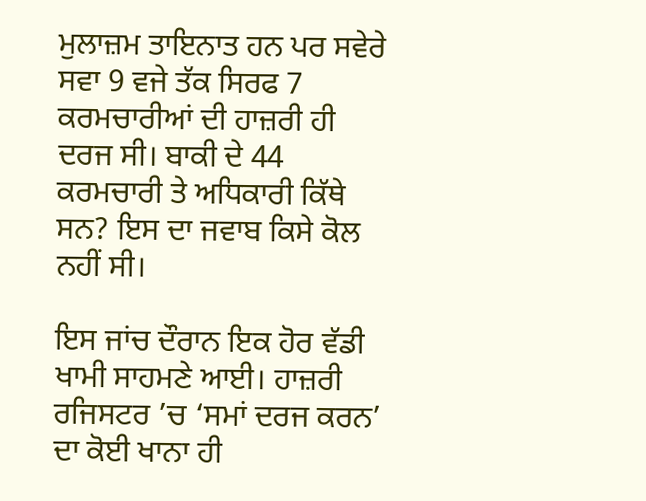ਮੁਲਾਜ਼ਮ ਤਾਇਨਾਤ ਹਨ ਪਰ ਸਵੇਰੇ ਸਵਾ 9 ਵਜੇ ਤੱਕ ਸਿਰਫ 7 ਕਰਮਚਾਰੀਆਂ ਦੀ ਹਾਜ਼ਰੀ ਹੀ ਦਰਜ ਸੀ। ਬਾਕੀ ਦੇ 44 ਕਰਮਚਾਰੀ ਤੇ ਅਧਿਕਾਰੀ ਕਿੱਥੇ ਸਨ? ਇਸ ਦਾ ਜਵਾਬ ਕਿਸੇ ਕੋਲ ਨਹੀਂ ਸੀ।

ਇਸ ਜਾਂਚ ਦੌਰਾਨ ਇਕ ਹੋਰ ਵੱਡੀ ਖਾਮੀ ਸਾਹਮਣੇ ਆਈ। ਹਾਜ਼ਰੀ ਰਜਿਸਟਰ ’ਚ ‘ਸਮਾਂ ਦਰਜ ਕਰਨ’ ਦਾ ਕੋਈ ਖਾਨਾ ਹੀ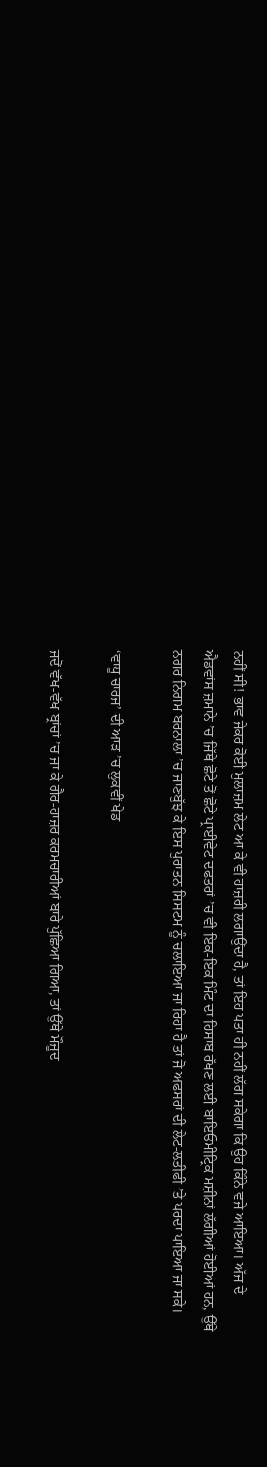ਨਹੀਂ ਸੀ! ਭਾਵ ਜੇਕਰ ਕੋਈ ਮੁਲਾਜ਼ਮ ਲੇਟ ਆ ਕੇ ਵੀ ਹਾਜ਼ਰੀ ਲਗਾਉਂਦਾ ਹੈ, ਤਾਂ ਇਹ ਪਤਾ ਹੀ ਨਹੀਂ ਲੱਗ ਸਕੇਗਾ ਕਿ ਉਹ ਕਿੰਨੇ ਵਜੇ ਆਇਆ। ਅੱਜ ਦੇ ਐਡਵਾਂਸ ਜ਼ਮਾਨੇ ’ਚ ਜਿੱਥੇ ਛੋਟੇ ਤੋਂ ਛੋਟੇ ਪ੍ਰਾਈਵੇਟ ਦਫਤਰਾਂ ’ਚ ਵੀ ਇਕ-ਇਕ ਮਿੰਟ ਦਾ ਹਿਸਾਬ ਰੱਖਣ ਲਈ ਬਾਇਓਮੀਟ੍ਰਿਕ ਮਸ਼ੀਨਾਂ ਲੱਗੀਆਂ ਹੋਈਆਂ ਹਨ, ਉੱਥੇ ਨਗਰ ਨਿਗਮ ਬਰਨਾਲਾ ’ਚ ਜਾਣਬੁੱਝ ਕੇ ਇਸ ਪੁਰਾਤਨ ਸਿਸਟਮ ਨੂੰ ਚਲਾਇਆ ਜਾ ਰਿਹਾ ਹੈ ਤਾਂ ਜੋ ਅਫਸਰਾਂ ਦੀ ਲੇਟ-ਲਤੀਫੀ ’ਤੇ ਪਰਦਾ ਪਾਇਆ ਜਾ ਸਕੇ।

‘ਵਾਧੂ ਚਾਰਜ’ ਦੀ ਆੜ ’ਚ ਲੁਕਵੀਂ ਖੇਡ

ਜਦੋਂ ਵੱਖ-ਵੱਖ ਬ੍ਰਾਂਚਾਂ ’ਚ ਜਾ ਕੇ ਗੈਰ-ਹਾਜ਼ਰ ਕਰਮਚਾਰੀਆਂ ਬਾਰੇ ਪੁੱਛਿਆ ਗਿਆ, ਤਾਂ ਉੱਥੇ ਮੌਜੂਦ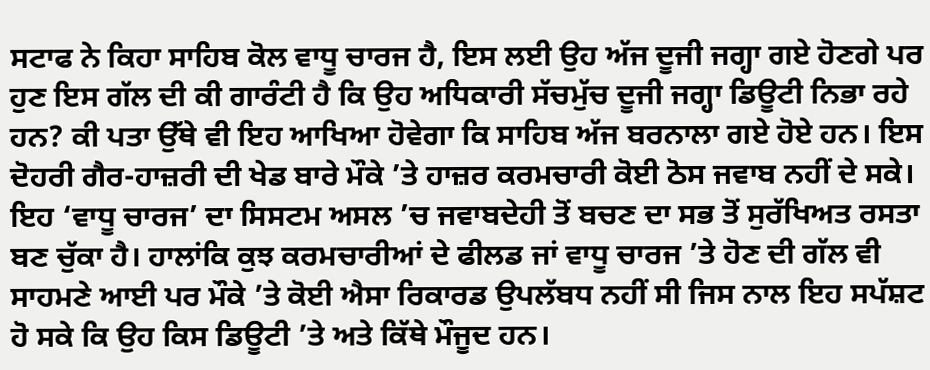ਸਟਾਫ ਨੇ ਕਿਹਾ ਸਾਹਿਬ ਕੋਲ ਵਾਧੂ ਚਾਰਜ ਹੈ, ਇਸ ਲਈ ਉਹ ਅੱਜ ਦੂਜੀ ਜਗ੍ਹਾ ਗਏ ਹੋਣਗੇ ਪਰ ਹੁਣ ਇਸ ਗੱਲ ਦੀ ਕੀ ਗਾਰੰਟੀ ਹੈ ਕਿ ਉਹ ਅਧਿਕਾਰੀ ਸੱਚਮੁੱਚ ਦੂਜੀ ਜਗ੍ਹਾ ਡਿਊਟੀ ਨਿਭਾ ਰਹੇ ਹਨ? ਕੀ ਪਤਾ ਉੱਥੇ ਵੀ ਇਹ ਆਖਿਆ ਹੋਵੇਗਾ ਕਿ ਸਾਹਿਬ ਅੱਜ ਬਰਨਾਲਾ ਗਏ ਹੋਏ ਹਨ। ਇਸ ਦੋਹਰੀ ਗੈਰ-ਹਾਜ਼ਰੀ ਦੀ ਖੇਡ ਬਾਰੇ ਮੌਕੇ ’ਤੇ ਹਾਜ਼ਰ ਕਰਮਚਾਰੀ ਕੋਈ ਠੋਸ ਜਵਾਬ ਨਹੀਂ ਦੇ ਸਕੇ। ਇਹ ‘ਵਾਧੂ ਚਾਰਜ’ ਦਾ ਸਿਸਟਮ ਅਸਲ ’ਚ ਜਵਾਬਦੇਹੀ ਤੋਂ ਬਚਣ ਦਾ ਸਭ ਤੋਂ ਸੁਰੱਖਿਅਤ ਰਸਤਾ ਬਣ ਚੁੱਕਾ ਹੈ। ਹਾਲਾਂਕਿ ਕੁਝ ਕਰਮਚਾਰੀਆਂ ਦੇ ਫੀਲਡ ਜਾਂ ਵਾਧੂ ਚਾਰਜ ’ਤੇ ਹੋਣ ਦੀ ਗੱਲ ਵੀ ਸਾਹਮਣੇ ਆਈ ਪਰ ਮੌਕੇ ’ਤੇ ਕੋਈ ਐਸਾ ਰਿਕਾਰਡ ਉਪਲੱਬਧ ਨਹੀਂ ਸੀ ਜਿਸ ਨਾਲ ਇਹ ਸਪੱਸ਼ਟ ਹੋ ਸਕੇ ਕਿ ਉਹ ਕਿਸ ਡਿਊਟੀ ’ਤੇ ਅਤੇ ਕਿੱਥੇ ਮੌਜੂਦ ਹਨ।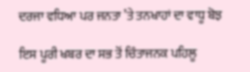ਦਰਜਾ ਵਧਿਆ ਪਰ ਜਨਤਾ ’ਤੇ ਤਨਖਾਹਾਂ ਦਾ ਵਾਧੂ ਬੋਝ

ਇਸ ਪੂਰੀ ਖਬਰ ਦਾ ਸਭ ਤੋਂ ਚਿੰਤਾਜਨਕ ਪਹਿਲੂ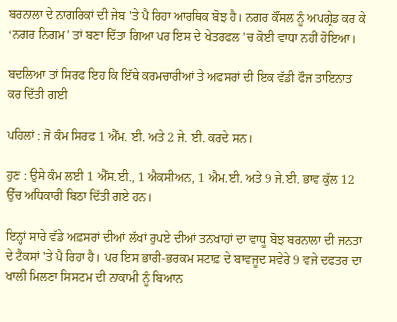ਬਰਨਾਲਾ ਦੇ ਨਾਗਰਿਕਾਂ ਦੀ ਜੇਬ ’ਤੇ ਪੈ ਰਿਹਾ ਆਰਥਿਕ ਬੋਝ ਹੈ। ਨਗਰ ਕੌਂਸਲ ਨੂੰ ਅਪਗ੍ਰੇਡ ਕਰ ਕੇ ‘ਨਗਰ ਨਿਗਮ’ ਤਾਂ ਬਣਾ ਦਿੱਤਾ ਗਿਆ ਪਰ ਇਸ ਦੇ ਖੇਤਰਫਲ ’ਚ ਕੋਈ ਵਾਧਾ ਨਹੀਂ ਹੋਇਆ।

ਬਦਲਿਆ ਤਾਂ ਸਿਰਫ ਇਹ ਕਿ ਇੱਥੇ ਕਰਮਚਾਰੀਆਂ ਤੇ ਅਫਸਰਾਂ ਦੀ ਇਕ ਵੱਡੀ ਫੌਜ ਤਾਇਨਾਤ ਕਰ ਦਿੱਤੀ ਗਈ

ਪਹਿਲਾਂ : ਜੋ ਕੰਮ ਸਿਰਫ 1 ਐੱਮ. ਈ. ਅਤੇ 2 ਜੇ. ਈ. ਕਰਦੇ ਸਨ।

ਹੁਣ : ਉਸੇ ਕੰਮ ਲਈ 1 ਐੱਸ.ਈ., 1 ਐਕਸੀਅਨ, 1 ਐਮ.ਈ. ਅਤੇ 9 ਜੇ.ਈ. ਭਾਵ ਕੁੱਲ 12 ਉੱਚ ਅਧਿਕਾਰੀ ਬਿਠਾ ਦਿੱਤੀ ਗਏ ਹਨ।

ਇਨ੍ਹਾਂ ਸਾਰੇ ਵੱਡੇ ਅਫ਼ਸਰਾਂ ਦੀਆਂ ਲੱਖਾਂ ਰੁਪਏ ਦੀਆਂ ਤਨਖਾਹਾਂ ਦਾ ਵਾਧੂ ਬੋਝ ਬਰਨਾਲਾ ਦੀ ਜਨਤਾ ਦੇ ਟੈਕਸਾਂ 'ਤੇ ਪੈ ਰਿਹਾ ਹੈ। ਪਰ ਇਸ ਭਾਰੀ-ਭਰਕਮ ਸਟਾਫ਼ ਦੇ ਬਾਵਜੂਦ ਸਵੇਰੇ 9 ਵਜੇ ਦਫਤਰ ਦਾ ਖਾਲੀ ਮਿਲਣਾ ਸਿਸਟਮ ਦੀ ਨਾਕਾਮੀ ਨੂੰ ਬਿਆਨ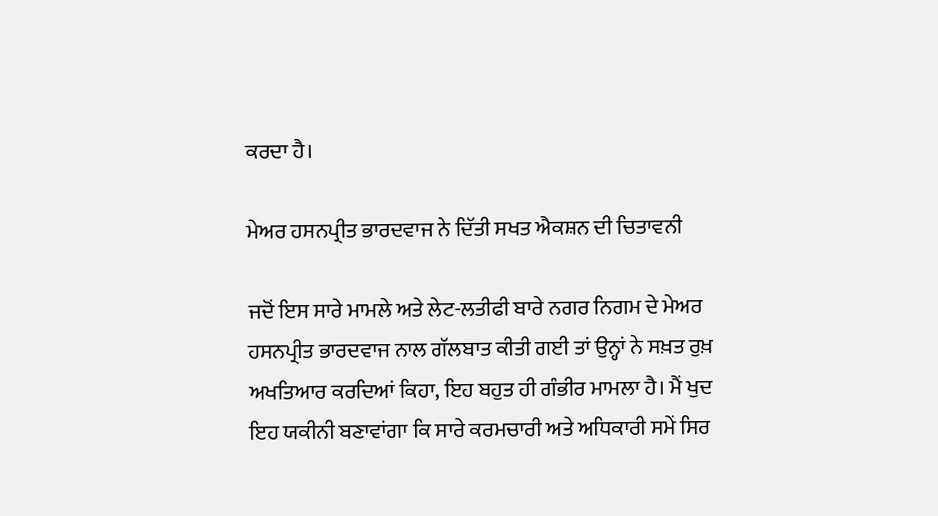ਕਰਦਾ ਹੈ।

ਮੇਅਰ ਹਸਨਪ੍ਰੀਤ ਭਾਰਦਵਾਜ ਨੇ ਦਿੱਤੀ ਸਖਤ ਐਕਸ਼ਨ ਦੀ ਚਿਤਾਵਨੀ

ਜਦੋਂ ਇਸ ਸਾਰੇ ਮਾਮਲੇ ਅਤੇ ਲੇਟ-ਲਤੀਫੀ ਬਾਰੇ ਨਗਰ ਨਿਗਮ ਦੇ ਮੇਅਰ ਹਸਨਪ੍ਰੀਤ ਭਾਰਦਵਾਜ ਨਾਲ ਗੱਲਬਾਤ ਕੀਤੀ ਗਈ ਤਾਂ ਉਨ੍ਹਾਂ ਨੇ ਸਖ਼ਤ ਰੁਖ਼ ਅਖਤਿਆਰ ਕਰਦਿਆਂ ਕਿਹਾ, ਇਹ ਬਹੁਤ ਹੀ ਗੰਭੀਰ ਮਾਮਲਾ ਹੈ। ਮੈਂ ਖੁਦ ਇਹ ਯਕੀਨੀ ਬਣਾਵਾਂਗਾ ਕਿ ਸਾਰੇ ਕਰਮਚਾਰੀ ਅਤੇ ਅਧਿਕਾਰੀ ਸਮੇਂ ਸਿਰ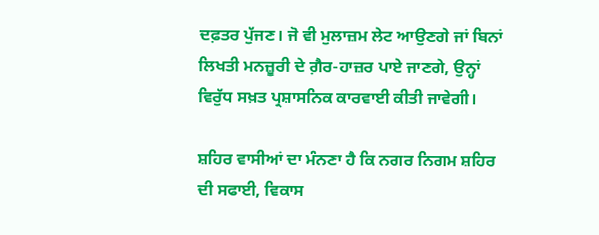ਦਫ਼ਤਰ ਪੁੱਜਣ। ਜੋ ਵੀ ਮੁਲਾਜ਼ਮ ਲੇਟ ਆਉਣਗੇ ਜਾਂ ਬਿਨਾਂ ਲਿਖਤੀ ਮਨਜ਼ੂਰੀ ਦੇ ਗ਼ੈਰ-ਹਾਜ਼ਰ ਪਾਏ ਜਾਣਗੇ, ਉਨ੍ਹਾਂ ਵਿਰੁੱਧ ਸਖ਼ਤ ਪ੍ਰਸ਼ਾਸਨਿਕ ਕਾਰਵਾਈ ਕੀਤੀ ਜਾਵੇਗੀ।

ਸ਼ਹਿਰ ਵਾਸੀਆਂ ਦਾ ਮੰਨਣਾ ਹੈ ਕਿ ਨਗਰ ਨਿਗਮ ਸ਼ਹਿਰ ਦੀ ਸਫਾਈ, ਵਿਕਾਸ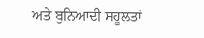ਅਤੇ ਬੁਨਿਆਦੀ ਸਹੂਲਤਾਂ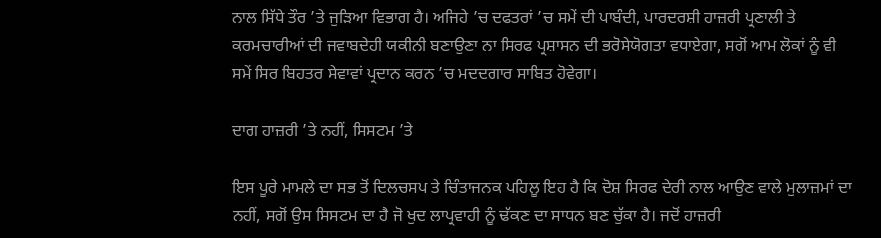ਨਾਲ ਸਿੱਧੇ ਤੌਰ ’ਤੇ ਜੁੜਿਆ ਵਿਭਾਗ ਹੈ। ਅਜਿਹੇ ’ਚ ਦਫਤਰਾਂ ’ਚ ਸਮੇਂ ਦੀ ਪਾਬੰਦੀ, ਪਾਰਦਰਸ਼ੀ ਹਾਜ਼ਰੀ ਪ੍ਰਣਾਲੀ ਤੇ ਕਰਮਚਾਰੀਆਂ ਦੀ ਜਵਾਬਦੇਹੀ ਯਕੀਨੀ ਬਣਾਉਣਾ ਨਾ ਸਿਰਫ ਪ੍ਰਸ਼ਾਸਨ ਦੀ ਭਰੋਸੇਯੋਗਤਾ ਵਧਾਏਗਾ, ਸਗੋਂ ਆਮ ਲੋਕਾਂ ਨੂੰ ਵੀ ਸਮੇਂ ਸਿਰ ਬਿਹਤਰ ਸੇਵਾਵਾਂ ਪ੍ਰਦਾਨ ਕਰਨ ’ਚ ਮਦਦਗਾਰ ਸਾਬਿਤ ਹੋਵੇਗਾ।

ਦਾਗ ਹਾਜ਼ਰੀ ’ਤੇ ਨਹੀਂ, ਸਿਸਟਮ ’ਤੇ

ਇਸ ਪੂਰੇ ਮਾਮਲੇ ਦਾ ਸਭ ਤੋਂ ਦਿਲਚਸਪ ਤੇ ਚਿੰਤਾਜਨਕ ਪਹਿਲੂ ਇਹ ਹੈ ਕਿ ਦੋਸ਼ ਸਿਰਫ ਦੇਰੀ ਨਾਲ ਆਉਣ ਵਾਲੇ ਮੁਲਾਜ਼ਮਾਂ ਦਾ ਨਹੀਂ, ਸਗੋਂ ਉਸ ਸਿਸਟਮ ਦਾ ਹੈ ਜੋ ਖੁਦ ਲਾਪ੍ਰਵਾਹੀ ਨੂੰ ਢੱਕਣ ਦਾ ਸਾਧਨ ਬਣ ਚੁੱਕਾ ਹੈ। ਜਦੋਂ ਹਾਜ਼ਰੀ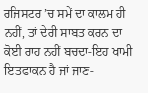ਰਜਿਸਟਰ ’ਚ ਸਮੇਂ ਦਾ ਕਾਲਮ ਹੀ ਨਹੀਂ, ਤਾਂ ਦੇਰੀ ਸਾਬਤ ਕਰਨ ਦਾ ਕੋਈ ਰਾਹ ਨਹੀਂ ਬਚਦਾ-ਇਹ ਖਾਮੀ ਇਤਫਾਕਨ ਹੈ ਜਾਂ ਜਾਣ-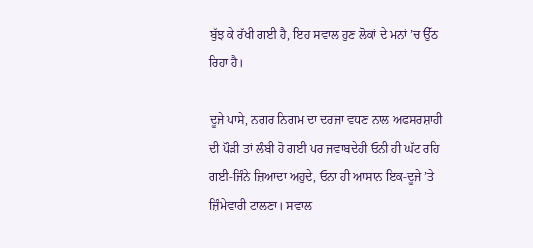ਬੁੱਝ ਕੇ ਰੱਖੀ ਗਈ ਹੈ, ਇਹ ਸਵਾਲ ਹੁਣ ਲੋਕਾਂ ਦੇ ਮਨਾਂ ’ਚ ਉੱਠ ਰਿਹਾ ਹੈ।

ਦੂਜੇ ਪਾਸੇ, ਨਗਰ ਨਿਗਮ ਦਾ ਦਰਜਾ ਵਧਣ ਨਾਲ ਅਫਸਰਸ਼ਾਹੀ ਦੀ ਪੌੜੀ ਤਾਂ ਲੰਬੀ ਹੋ ਗਈ ਪਰ ਜਵਾਬਦੇਹੀ ਓਨੀ ਹੀ ਘੱਟ ਰਹਿ ਗਈ-ਜਿੰਨੇ ਜ਼ਿਆਦਾ ਅਹੁਦੇ, ਓਨਾ ਹੀ ਆਸਾਨ ਇਕ-ਦੂਜੇ ’ਤੇ ਜ਼ਿੰਮੇਵਾਰੀ ਟਾਲਣਾ। ਸਵਾਲ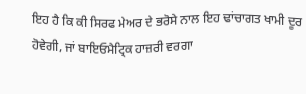ਇਹ ਹੈ ਕਿ ਕੀ ਸਿਰਫ ਮੇਅਰ ਦੇ ਭਰੋਸੇ ਨਾਲ ਇਹ ਢਾਂਚਾਗਤ ਖਾਮੀ ਦੂਰ ਹੋਵੇਗੀ, ਜਾਂ ਬਾਇਓਮੈਟ੍ਰਿਕ ਹਾਜ਼ਰੀ ਵਰਗਾ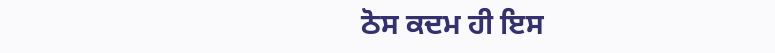ਠੋਸ ਕਦਮ ਹੀ ਇਸ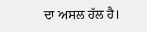ਦਾ ਅਸਲ ਹੱਲ ਹੈ।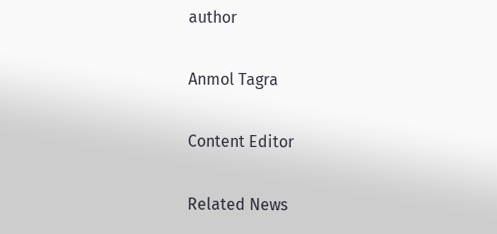author

Anmol Tagra

Content Editor

Related News